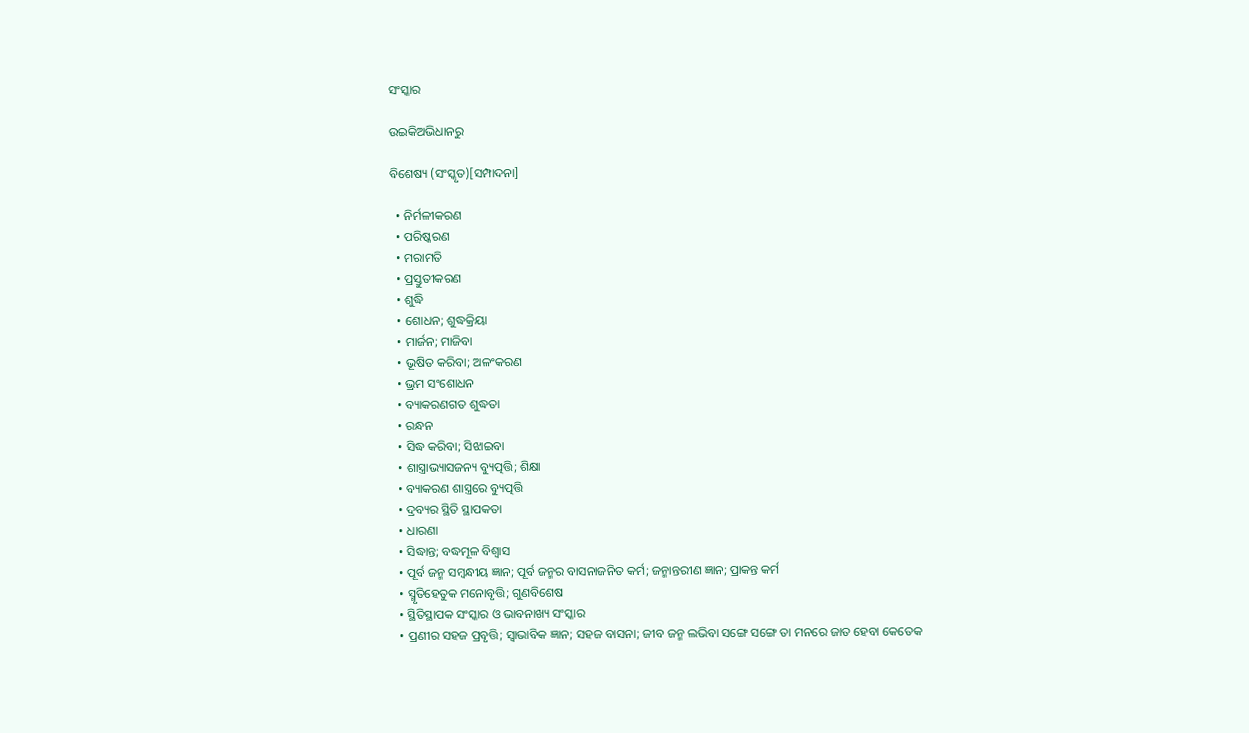ସଂସ୍କାର

ଉଇକିଅଭିଧାନ‌ରୁ

ବିଶେଷ୍ୟ (ସଂସ୍କୃତ)[ସମ୍ପାଦନା]

  • ନିର୍ମଳୀକରଣ
  • ପରିଷ୍କରଣ
  • ମରାମତି
  • ପ୍ରସ୍ତୁତୀକରଣ
  • ଶୁଦ୍ଧି
  • ଶୋଧନ; ଶୁଦ୍ଧକ୍ରିୟା
  • ମାର୍ଜନ; ମାଜିବା
  • ଭୂଷିତ କରିବା; ଅଳଂକରଣ
  • ଭ୍ରମ ସଂଶୋଧନ
  • ବ୍ୟାକରଣଗତ ଶୁଦ୍ଧତା
  • ରନ୍ଧନ
  • ସିଦ୍ଧ କରିବା; ସିଝାଇବା
  • ଶାସ୍ତ୍ରାଭ୍ୟାସଜନ୍ୟ ବ୍ୟୁତ୍ପତ୍ତି; ଶିକ୍ଷା
  • ବ୍ୟାକରଣ ଶାସ୍ତ୍ରରେ ବ୍ୟୁତ୍ପତ୍ତି
  • ଦ୍ରବ୍ୟର ସ୍ଥିତି ସ୍ଥାପକତା
  • ଧାରଣା
  • ସିଦ୍ଧାନ୍ତ; ବଦ୍ଧମୂଳ ବିଶ୍ଵାସ
  • ପୂର୍ବ ଜନ୍ମ ସମ୍ବନ୍ଧୀୟ ଜ୍ଞାନ; ପୂର୍ବ ଜନ୍ମର ବାସନାଜନିତ କର୍ମ; ଜନ୍ମାନ୍ତରୀଣ ଜ୍ଞାନ; ପ୍ରାକନ୍ତ କର୍ମ
  • ସ୍ମୃତିହେତୁକ ମନୋବୃତ୍ତି; ଗୁଣବିଶେଷ
  • ସ୍ଥିତିସ୍ଥାପକ ସଂସ୍କାର ଓ ଭାବନାଖ୍ୟ ସଂସ୍କାର
  • ପ୍ରଣୀର ସହଜ ପ୍ରବୃତ୍ତି; ସ୍ଵାଭାବିକ ଜ୍ଞାନ; ସହଜ ବାସନା; ଜୀବ ଜନ୍ମ ଲଭିବା ସଙ୍ଗେ ସଙ୍ଗେ ତା ମନରେ ଜାତ ହେବା କେତେକ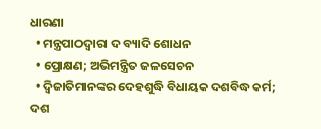ଧାରଣା
  • ମନ୍ତ୍ରପାଠଦ୍ଵାରା ଦ ବ୍ୟାଦି ଶୋଧନ
  • ପ୍ରୋକ୍ଷଣ; ଅଭିମନ୍ତ୍ରିତ ଜଳସେଚନ
  • ଦ୍ଵିଜାତିମାନଙ୍କର ଦେହଶୁଦ୍ଧି ବିଧାୟକ ଦଶବିଦ୍ଧ କର୍ମ; ଦଶ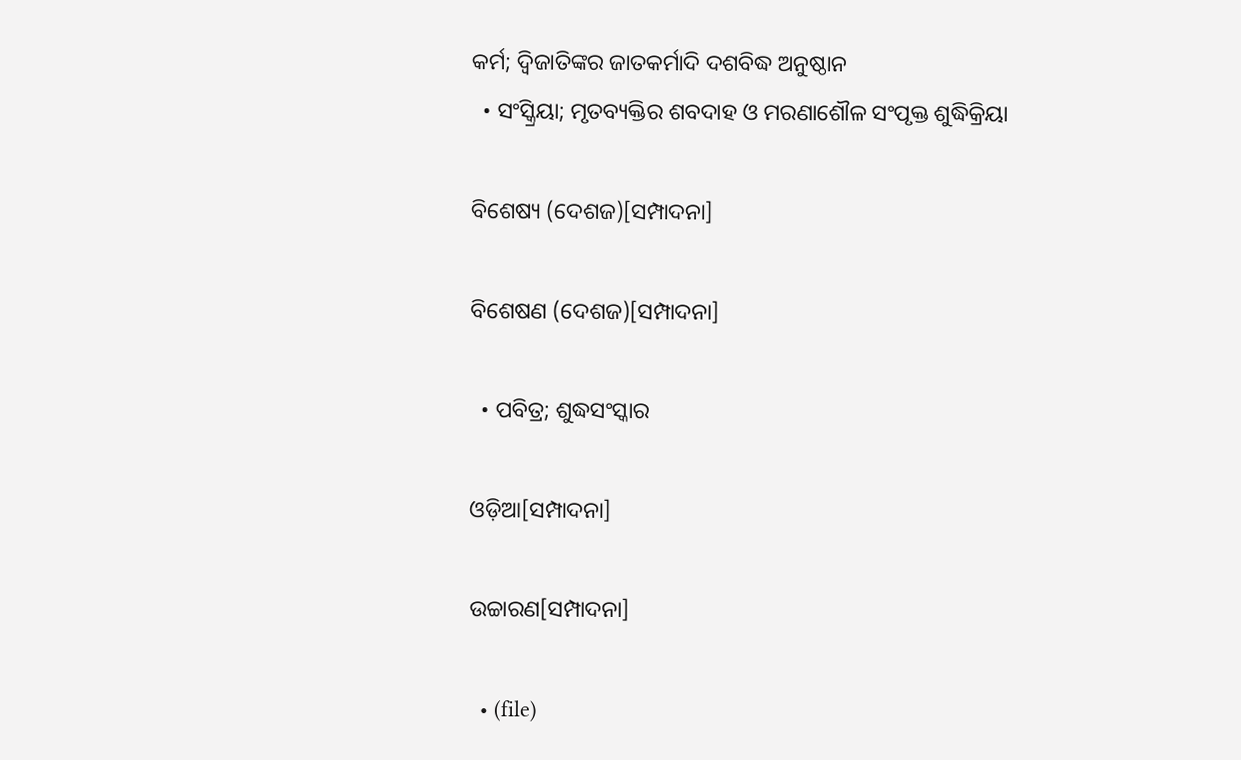କର୍ମ; ଦ୍ଵିଜାତିଙ୍କର ଜାତକର୍ମାଦି ଦଶବିଦ୍ଧ ଅନୁଷ୍ଠାନ
  • ସଂସ୍କ୍ରିୟା; ମୃତବ୍ୟକ୍ତିର ଶବଦାହ ଓ ମରଣାଶୌଳ ସଂପୃକ୍ତ ଶୁଦ୍ଧିକ୍ରିୟା

ବିଶେଷ୍ୟ (ଦେଶଜ)[ସମ୍ପାଦନା]

ବିଶେଷଣ (ଦେଶଜ)[ସମ୍ପାଦନା]

  • ପବିତ୍ର; ଶୁଦ୍ଧସଂସ୍କାର

ଓଡ଼ିଆ[ସମ୍ପାଦନା]

ଉଚ୍ଚାରଣ[ସମ୍ପାଦନା]

  • (file)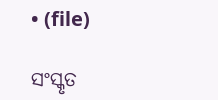• (file)

ସଂସ୍କୃତ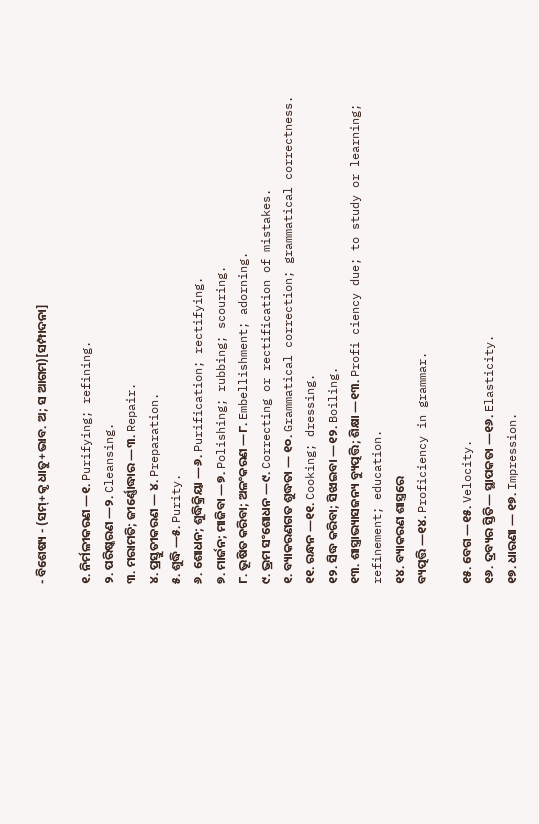- ବିଶେଷ୍ୟ - (ସମ୍+କୃ ଧାତୁ+ଭାବ. ଅ; ସ ଆଗମ)[ସମ୍ପାଦନା]

୧. ନିର୍ମଳୀକରଣ —୧. Purifying; refining.
୨. ପରିଷ୍କରଣ —୨. Cleansing.
୩. ମରାମତି; ଜୀର୍ଣ୍ଣୋଦ୍ଧାର —୩. Repair.
୪. ପ୍ରସ୍ତୁତୀକରଣ — ୪. Preparation.
୫. ଶୁଦ୍ଧି —୫. Purity.
୬. ଶୋଧନ; ଶୁଦ୍ଧିକ୍ରିୟା —୬. Purification; rectifying.
୭. ମାର୍ଜନ; ମାଜିବା —୭. Polishing; rubbing; scouring.
୮. ଭୂଷିତ କରିବା; ଅଳଂକରଣ —୮. Embellishment; adorning.
୯. ଭ୍ରମ ସଂଶୋଧନ —୯. Correcting or rectification of mistakes.
୧. ବ୍ୟାକରଣଗତ ଶୁଦ୍ଧତା — ୧୦. Grammatical correction; grammatical correctness.
୧୧. ରନ୍ଧନ —୧୧. Cooking; dressing.
୧୨. ସିଦ୍ଧ କରିବା; ସିଝାଇବା —୧୨. Boiling.
୧୩. ଶାସ୍ତ୍ରାଭ୍ୟାସଜନ୍ୟ ବ୍ୟୁତ୍ପତ୍ତି; ଶିକ୍ଷା —୧୩. Profi ciency due; to study or learning; refinement; education.
୧୪. ବ୍ୟାକରଣ ଶାସ୍ତ୍ରରେ
ବ୍ୟତ୍ପତ୍ତି —୧୪. Proficiency in grammar.

୧୫. ବେଗ —୧୫. Velocity.
୧୬. ଦ୍ରବ୍ୟର ସ୍ତିତି— ସ୍ଥାପକତା —୧୬. Elasticity.
୧୭. ଧାରଣା — ୧୭. Impression.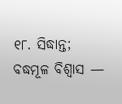୧୮. ସିଦ୍ଧାନ୍ତ; ବଦ୍ଧମୂଳ ବିଶ୍ୱାସ —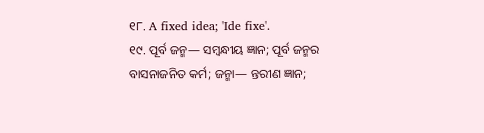୧୮. A fixed idea; 'Ide fixe'.
୧୯. ପୂର୍ବ ଜନ୍ମ— ସମ୍ୱନ୍ଧୀୟ ଜ୍ଞାନ; ପୂର୍ବ ଜନ୍ମର ବାସନାଜନିତ କର୍ମ; ଜନ୍ମା— ନ୍ତରୀଣ ଜ୍ଞାନ;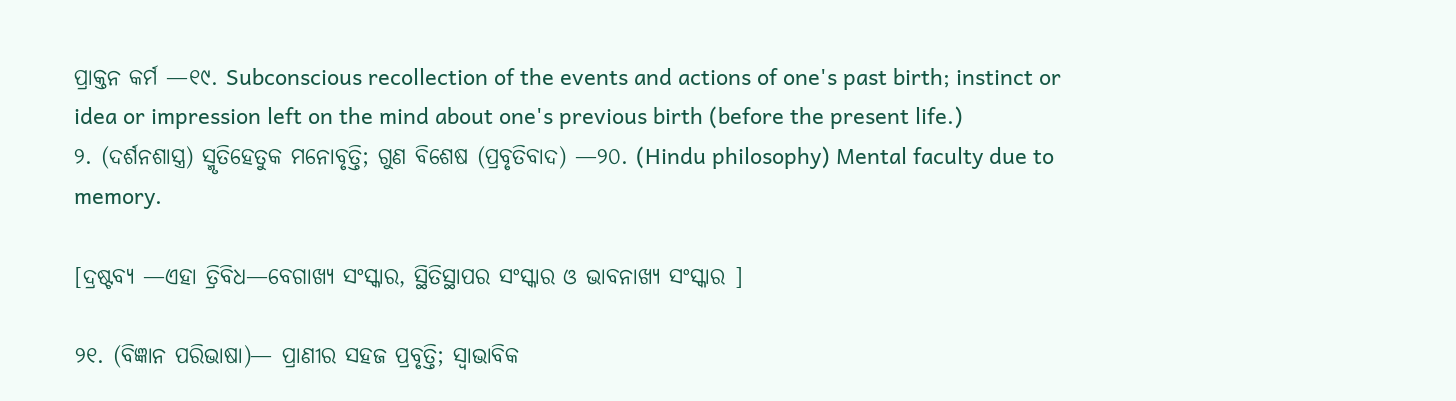ପ୍ରାକ୍ତନ କର୍ମ —୧୯. Subconscious recollection of the events and actions of one's past birth; instinct or idea or impression left on the mind about one's previous birth (before the present life.)
୨. (ଦର୍ଶନଶାସ୍ତ୍ର) ସ୍ମୃତିହେତୁକ ମନୋବୃତ୍ତି; ଗୁଣ ବିଶେଷ (ପ୍ରବୃତିବାଦ) —୨୦. (Hindu philosophy) Mental faculty due to memory.

[ଦ୍ରଷ୍ଟବ୍ୟ —ଏହା ତ୍ରିବିଧ—ବେଗାଖ୍ୟ ସଂସ୍କାର, ସ୍ଥିତିସ୍ଥାପର ସଂସ୍କାର ଓ ଭାବନାଖ୍ୟ ସଂସ୍କାର ]

୨୧. (ବିଜ୍ଞାନ ପରିଭାଷା)— ପ୍ରାଣୀର ସହଜ ପ୍ରବୃତ୍ତି; ସ୍ୱାଭାବିକ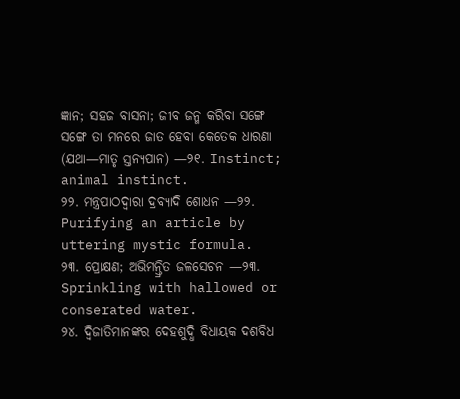ଜ୍ଞାନ; ସହଜ ବାସନା; ଜୀବ ଜନ୍ମ କରିବା ସଙ୍ଗେ ସଙ୍ଗେ ତା ମନରେ ଜାତ ହେବା କେତେକ ଧାରଣା (ଯଥା—ମାତୃ ସ୍ତନ୍ୟପାନ) —୨୧. Instinct; animal instinct.
୨୨. ମନ୍ତ୍ରପାଠଦ୍ୱାରା ଦ୍ରବ୍ୟାଦି ଶୋଧନ —୨୨. Purifying an article by uttering mystic formula.
୨୩. ପ୍ରୋକ୍ଷଣ; ଅଭିମନ୍ତ୍ରିତ ଜଳସେଚନ —୨୩. Sprinkling with hallowed or conserated water.
୨୪. ଦ୍ୱିଜାତିମାନଙ୍କର ଦେହଶୁଦ୍ଧି ବିଧାୟକ ଦଶବିଧ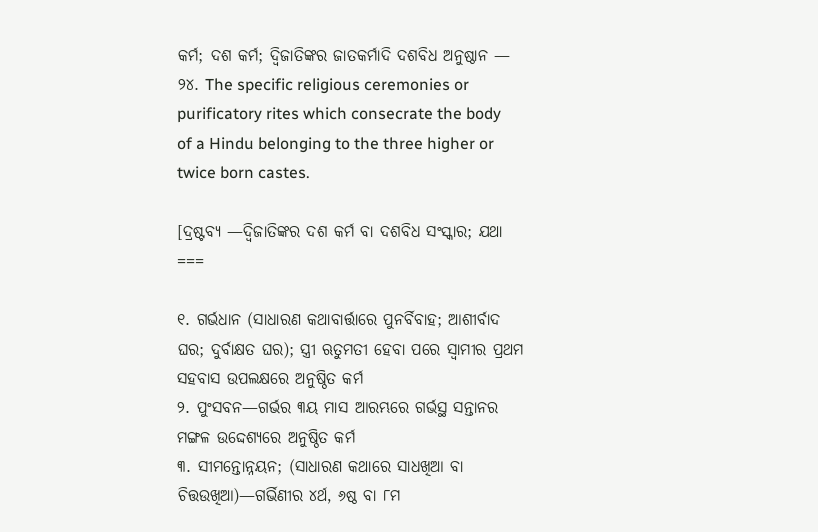କର୍ମ; ଦଶ କର୍ମ; ଦ୍ୱିଜାତିଙ୍କର ଜାତକର୍ମାଦି ଦଶବିଧ ଅନୁଷ୍ଠାନ — ୨୪. The specific religious ceremonies or purificatory rites which consecrate the body of a Hindu belonging to the three higher or twice born castes.

[ଦ୍ରଷ୍ଟବ୍ୟ —ଦ୍ୱିଜାତିଙ୍କର ଦଶ କର୍ମ ବା ଦଶବିଧ ସଂସ୍କାର; ଯଥା ===

୧. ଗର୍ଭଧାନ (ସାଧାରଣ କଥାବାର୍ତ୍ତାରେ ପୁନର୍ବିବାହ; ଆଶୀର୍ବାଦ ଘର; ଦୁର୍ବାକ୍ଷତ ଘର); ସ୍ତ୍ରୀ ଋତୁମତୀ ହେବା ପରେ ସ୍ୱାମୀର ପ୍ରଥମ ସହବାସ ଉପଲକ୍ଷରେ ଅନୁଷ୍ଠିତ କର୍ମ
୨. ପୁଂସବନ—ଗର୍ଭର ୩ୟ ମାସ ଆରମ୍ଭରେ ଗର୍ଭସ୍ଥ ସନ୍ତାନର ମଙ୍ଗଳ ଉଦ୍ଦେଶ୍ୟରେ ଅନୁଷ୍ଠିତ କର୍ମ
୩. ସୀମନ୍ତୋନ୍ନୟନ; (ସାଧାରଣ କଥାରେ ସାଧଖିଆ ବା ଚିତ୍ତଉଖିଆ)—ଗର୍ଭିଣୀର ୪ର୍ଥ, ୬ଷ୍ଠ ବା ୮ମ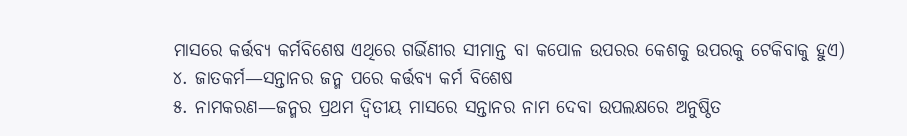ମାସରେ କର୍ତ୍ତବ୍ୟ କର୍ମବିଶେଷ ଏଥିରେ ଗର୍ଭିଣୀର ସୀମାନ୍ତ ବା କପୋଳ ଉପରର କେଶକୁ ଉପରକୁ ଟେକିବାକୁ ହୁଏ)
୪. ଜାତକର୍ମ—ସନ୍ତାନର ଜନ୍ମ ପରେ କର୍ତ୍ତବ୍ୟ କର୍ମ ବିଶେଷ
୫. ନାମକରଣ—ଜନ୍ମର ପ୍ରଥମ ଦ୍ୱିତୀୟ ମାସରେ ସନ୍ତାନର ନାମ ଦେବା ଉପଲକ୍ଷରେ ଅନୁଷ୍ଠିତ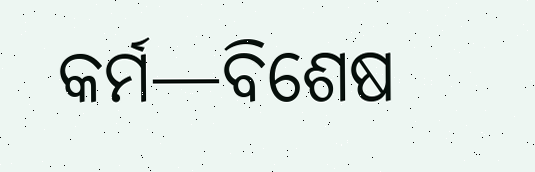କର୍ମ—ବିଶେଷ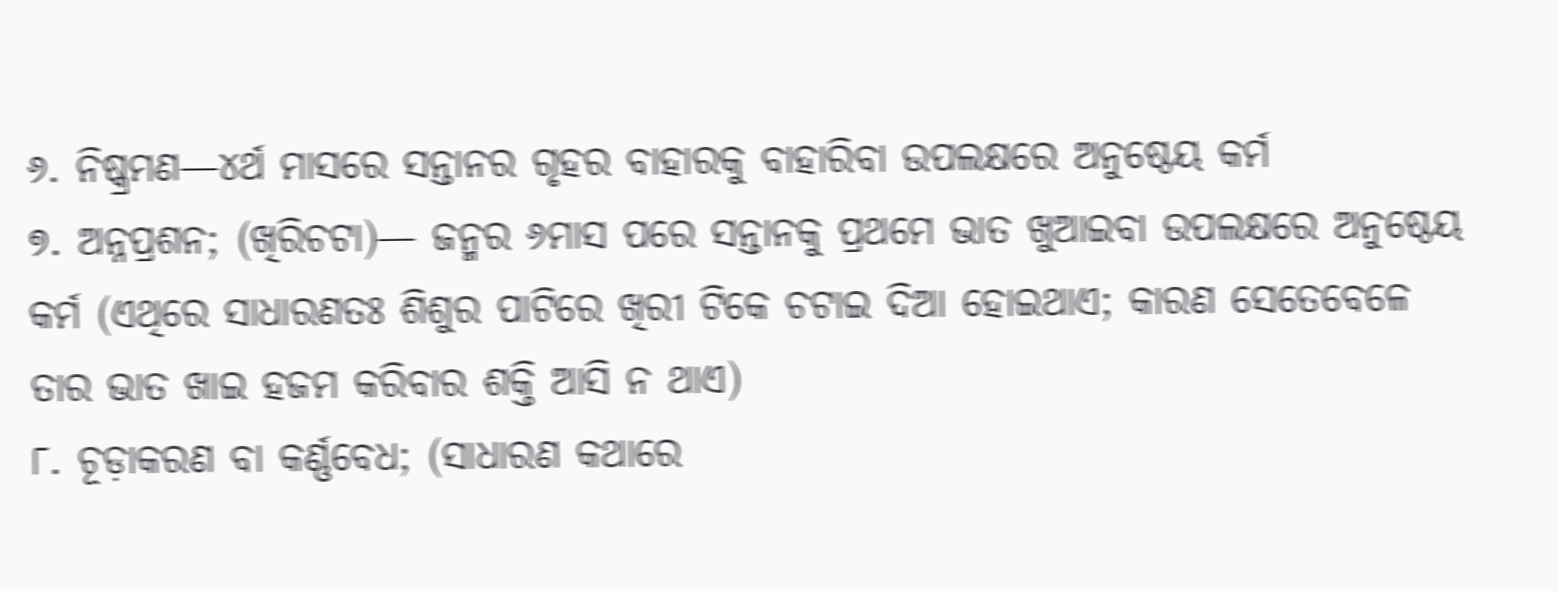୬. ନିଷ୍କ୍ରମଣ—୪ର୍ଥ ମାସରେ ସନ୍ତାନର ଗୃହର ବାହାରକୁ ବାହାରିବା ଉପଲକ୍ଷରେ ଅନୁଷ୍ଠେୟ କର୍ମ
୭. ଅନ୍ନପ୍ରଶନ; (ଖିରିଚଟା)— ଜନ୍ମର ୬ମାସ ପରେ ସନ୍ତାନକୁ ପ୍ରଥମେ ଭାତ ଖୁଆଇବା ଉପଲକ୍ଷରେ ଅନୁଷ୍ଠେୟ କର୍ମ (ଏଥିରେ ସାଧାରଣତଃ ଶିଶୁର ପାଟିରେ ଖିରୀ ଟିକେ ଚଟାଇ ଦିଆ ହୋଇଥାଏ; କାରଣ ସେତେବେଳେ ତାର ଭାତ ଖାଇ ହଜମ କରିବାର ଶକ୍ତି ଆସି ନ ଥାଏ)
୮. ଚୂଡ଼ାକରଣ ବା କର୍ଣ୍ଣବେଧ; (ସାଧାରଣ କଥାରେ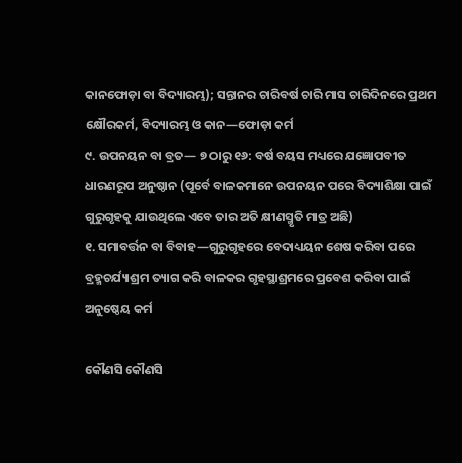କାନଫୋଡ଼ା ବା ବିଦ୍ୟାରମ୍ଭ); ସନ୍ତାନର ଚାରିବର୍ଷ ଚାରି ମାସ ଚାରିଦିନରେ ପ୍ରଥମ କ୍ଷୌରକର୍ମ, ବିଦ୍ୟାରମ୍ଭ ଓ କାନ—ଫୋଡ଼ା କର୍ମ
୯. ଉପନୟନ ବା ବ୍ରତ— ୭ ଠାରୁ ୧୬: ବର୍ଷ ବୟସ ମଧ୍ୟରେ ଯଜ୍ଞୋପବୀତ ଧାରଣରୂପ ଅନୁଷ୍ଠାନ (ପୂର୍ବେ ବାଳକମାନେ ଉପନୟନ ପରେ ବିଦ୍ୟାଶିକ୍ଷା ପାଇଁ ଗୁରୁଗୃହକୁ ଯାଉଥିଲେ ଏବେ ତାର ଅତି କ୍ଷୀଣସ୍ମୃତି ମାତ୍ର ଅଛି)
୧. ସମାବର୍ତ୍ତନ ବା ବିବାହ—ଗୁରୁଗୃହରେ ବେଦାଧ୍ୟୟନ ଶେଷ କରିବା ପରେ ବ୍ରହ୍ମଚର୍ଯ୍ୟାଶ୍ରମ ତ୍ୟାଗ କରି ବାଳକର ଗୃହସ୍ଥାଶ୍ରମରେ ପ୍ରବେଶ କରିବା ପାଇଁ ଅନୁଷ୍ଠେୟ କର୍ମ

କୌଣସି କୌଣସି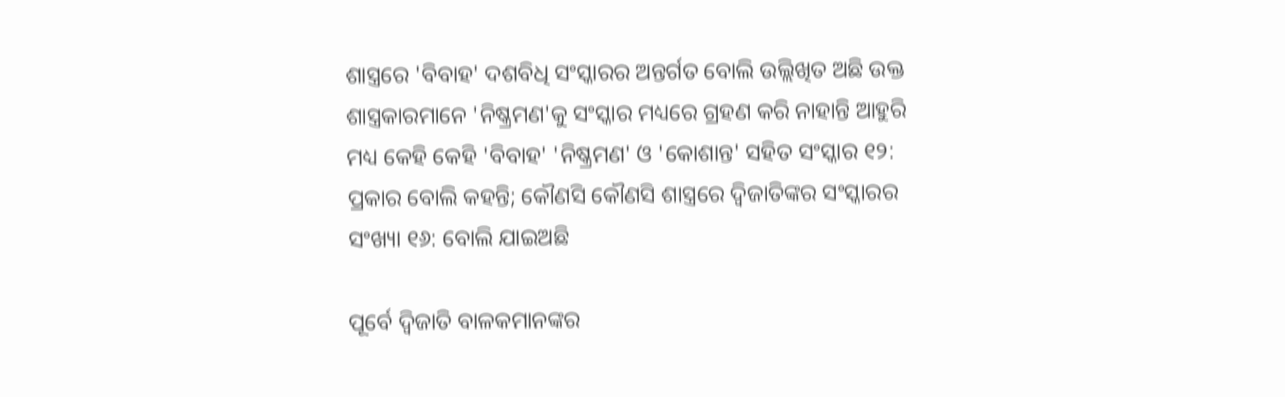ଶାସ୍ତ୍ରରେ 'ବିବାହ' ଦଶବିଧି ସଂସ୍କାରର ଅନ୍ତର୍ଗତ ବୋଲି ଉଲ୍ଲିଖିତ ଅଛି ଉକ୍ତ ଶାସ୍ତ୍ରକାରମାନେ 'ନିଷ୍କ୍ରମଣ'କୁ ସଂସ୍କାର ମଧ୍ୟରେ ଗ୍ରହଣ କରି ନାହାନ୍ତି ଆହୁରି ମଧ୍ୟ କେହି କେହି 'ବିବାହ' 'ନିଷ୍କ୍ରମଣ' ଓ 'କୋଶାନ୍ତ' ସହିତ ସଂସ୍କାର ୧୨: ପ୍ରକାର ବୋଲି କହନ୍ତି; କୌଣସି କୌଣସି ଶାସ୍ତ୍ରରେ ଦ୍ୱିଜାତିଙ୍କର ସଂସ୍କାରର ସଂଖ୍ୟା ୧୬: ବୋଲି ଯାଇଅଛି

ପୂର୍ବେ ଦ୍ୱିଜାତି ବାଳକମାନଙ୍କର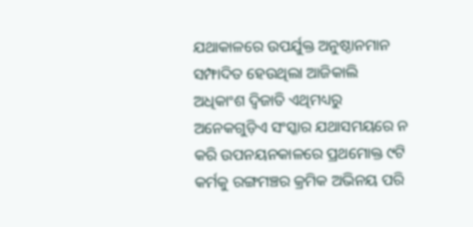ଯଥାକାଳରେ ଉପର୍ଯୁକ୍ତ ଅନୁଷ୍ଠାନମାନ ସମ୍ଫାଦିତ ହେଉଥିଲା ଆଜିକାଲି ଅଧିକାଂଶ ଦ୍ୱିଜାତି ଏଥିମଧ୍ୟରୁ ଅନେକଗୁଡ଼ିଏ ସଂସ୍କାର ଯଥାସମୟରେ ନ କରି ଉପନୟନକାଳରେ ପ୍ରଥମୋକ୍ତ ୯ଟି କର୍ମକୁ ରଙ୍ଗମଞ୍ଚର କ୍ରମିକ ଅଭିନୟ ପରି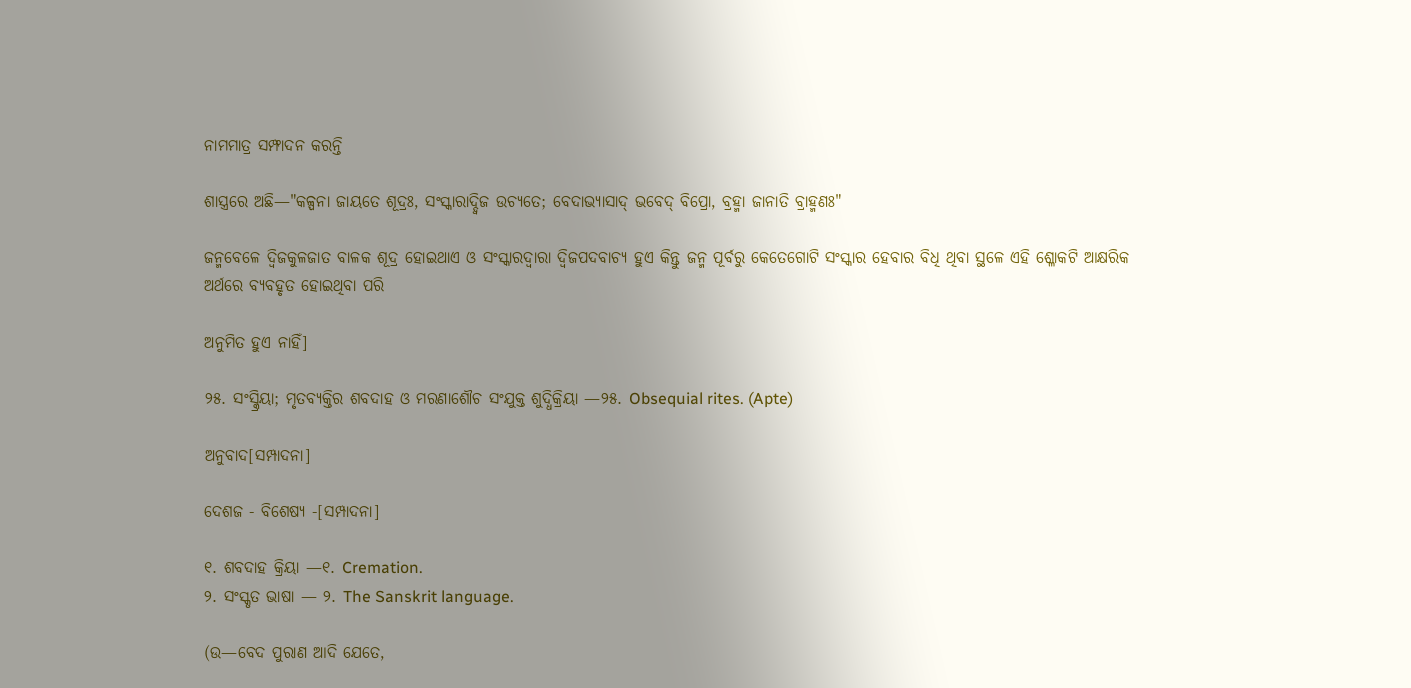ନାମମାତ୍ର ସମ୍ଫାଦନ କରନ୍ତି

ଶାସ୍ତ୍ରରେ ଅଛି—"କଳ୍ପନା ଜାୟତେ ଶୂଦ୍ରଃ, ସଂସ୍କାରାଦ୍ଦ୍ୱିଜ ଉଚ୍ୟତେ; ବେଦାଭ୍ୟାସାଦ୍ ଭବେଦ୍ ବିପ୍ରୋ, ବ୍ରହ୍ମା ଜାନାତି ବ୍ରାହ୍ମଣଃ"

ଜନ୍ମବେଳେ ଦ୍ୱିଜକୁଳଜାତ ବାଳକ ଶୂଦ୍ର ହୋଇଥାଏ ଓ ସଂସ୍କାରଦ୍ୱାରା ଦ୍ୱିଜପଦବାଚ୍ୟ ହୁଏ କିନ୍ତୁ ଜନ୍ମ ପୂର୍ବରୁ କେତେଗୋଟି ସଂସ୍କାର ହେବାର ବିଧି ଥିବା ସ୍ଥଳେ ଏହି ଶ୍ଳୋକଟି ଆକ୍ଷରିକ ଅର୍ଥରେ ବ୍ୟବହୃତ ହୋଇଥିବା ପରି

ଅନୁମିତ ହୁଏ ନାହିଁ]

୨୫. ସଂସ୍କ୍ରିୟା; ମୃତବ୍ୟକ୍ତିର ଶବଦାହ ଓ ମରଣାଶୌଚ ସଂଯୁକ୍ତ ଶୁଦ୍ଧିକ୍ରିୟା —୨୫. Obsequial rites. (Apte)

ଅନୁବାଦ[ସମ୍ପାଦନା]

ଦେଶଜ - ବିଶେଷ୍ୟ -[ସମ୍ପାଦନା]

୧. ଶବଦାହ କ୍ରିୟା —୧. Cremation.
୨. ସଂସ୍କୃତ ଭାଷା — ୨. The Sanskrit language.

(ଉ—ବେଦ ପୁରାଣ ଆଦି ଯେତେ,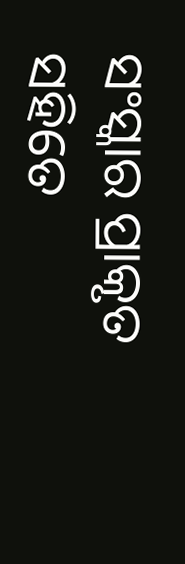ସଂସ୍କାର ପ୍ରାକୃତ ସହିତେ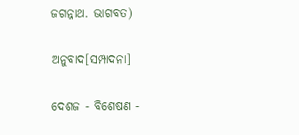ଜଗନ୍ନାଥ. ଭାଗବତ)

ଅନୁବାଦ[ସମ୍ପାଦନା]

ଦେଶଜ - ବିଶେଷଣ -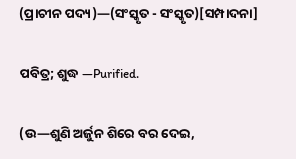(ପ୍ରାଚୀନ ପଦ୍ୟ)—(ସଂସ୍କୃତ - ସଂସ୍କୃତ)[ସମ୍ପାଦନା]

ପବିତ୍ର; ଶୁଦ୍ଧ —Purified.

(ଉ—ଶୁଣି ଅର୍ଜୁନ ଶିରେ ବର ଦେଇ,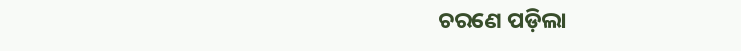ଚରଣେ ପଡ଼ିଲା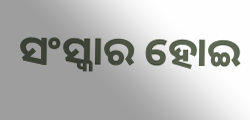ସଂସ୍କାର ହୋଇ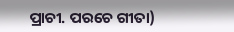ପ୍ରାଚୀ. ପରଚେ ଗୀତା)